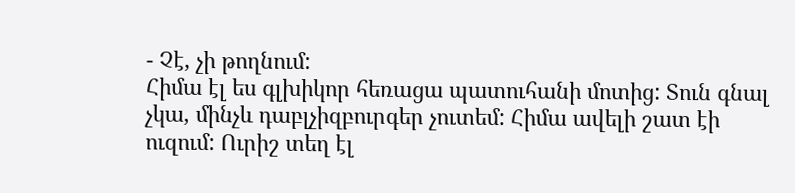- Չէ, չի թողնում:
Հիմա էլ ես գլխիկոր հեռացա պատուհանի մոտից: Տուն գնալ չկա, մինչև դաբլչիզբուրգեր չուտեմ: Հիմա ավելի շատ էի ուզում: Ուրիշ տեղ էլ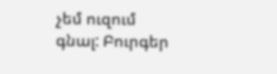չեմ ուզում գնալ: Բուրգեր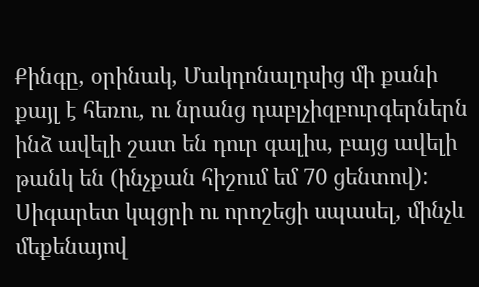Քինգը, օրինակ, Մակդոնալդսից մի քանի քայլ է հեռու, ու նրանց դաբլչիզբուրգերներն ինձ ավելի շատ են դուր գալիս, բայց ավելի թանկ են (ինչքան հիշում եմ 70 ցենտով): Սիգարետ կպցրի ու որոշեցի սպասել, մինչև մեքենայով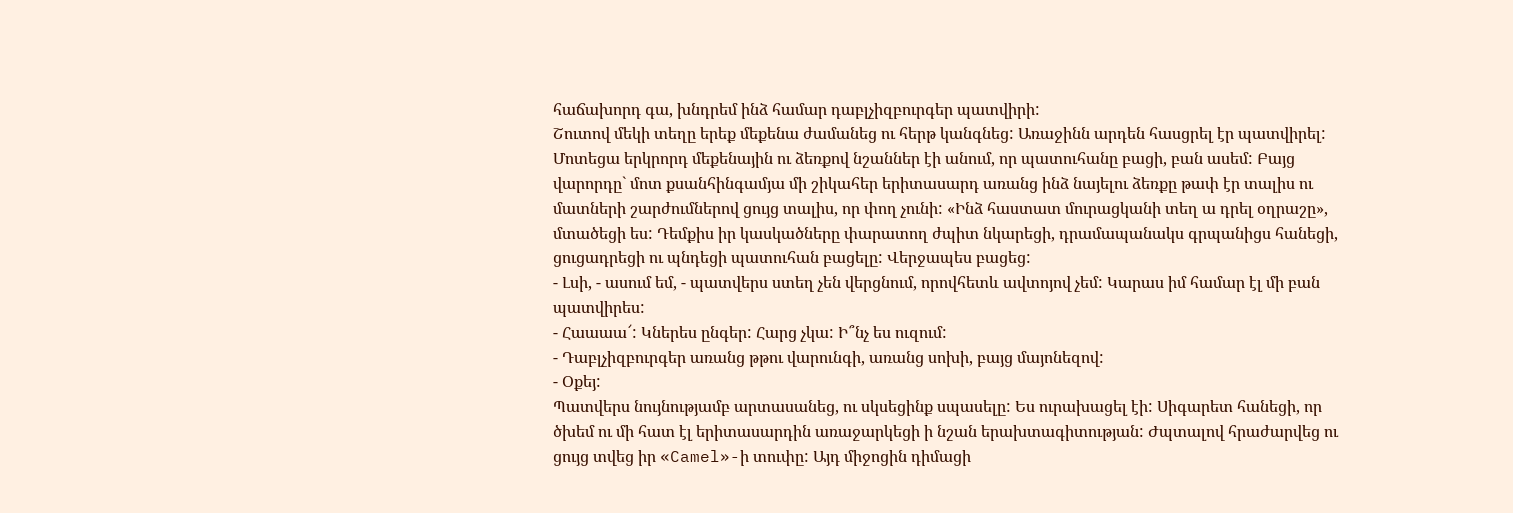հաճախորդ գա, խնդրեմ ինձ համար դաբլչիզբուրգեր պատվիրի:
Շուտով մեկի տեղը երեք մեքենա ժամանեց ու հերթ կանգնեց: Առաջինն արդեն հասցրել էր պատվիրել: Մոտեցա երկրորդ մեքենային ու ձեռքով նշաններ էի անում, որ պատուհանը բացի, բան ասեմ: Բայց վարորդը` մոտ քսանհինգամյա մի շիկահեր երիտասարդ առանց ինձ նայելու ձեռքը թափ էր տալիս ու մատների շարժումներով ցույց տալիս, որ փող չունի: «Ինձ հաստատ մուրացկանի տեղ ա դրել օղրաշը», մտածեցի ես: Դեմքիս իր կասկածները փարատող ժպիտ նկարեցի, դրամապանակս գրպանիցս հանեցի, ցուցադրեցի ու պնդեցի պատուհան բացելը: Վերջապես բացեց:
- Լսի, - ասում եմ, - պատվերս ստեղ չեն վերցնում, որովհետև ավտոյով չեմ: Կարաս իմ համար էլ մի բան պատվիրես:
- Հաաաա՜: Կներես ընգեր: Հարց չկա: Ի՞նչ ես ուզում:
- Դաբլչիզբուրգեր առանց թթու վարունգի, առանց սոխի, բայց մայոնեզով:
- Օքեյ:
Պատվերս նույնությամբ արտասանեց, ու սկսեցինք սպասելը: Ես ուրախացել էի: Սիգարետ հանեցի, որ ծխեմ ու մի հատ էլ երիտասարդին առաջարկեցի ի նշան երախտագիտության: Ժպտալով հրաժարվեց ու ցույց տվեց իր «Camel»-ի տուփը: Այդ միջոցին դիմացի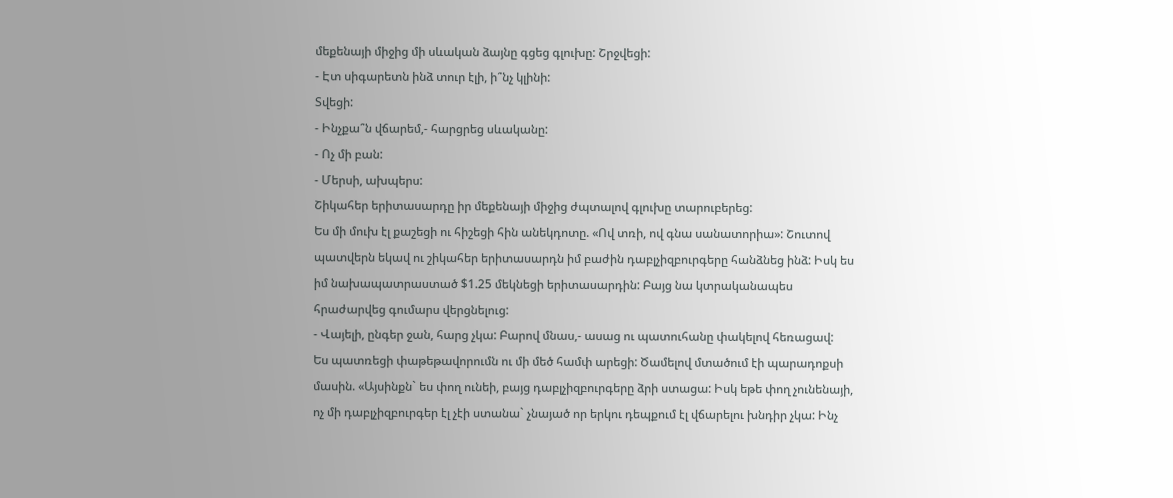մեքենայի միջից մի սևական ձայնը գցեց գլուխը: Շրջվեցի:
- Էտ սիգարետն ինձ տուր էլի, ի՞նչ կլինի:
Տվեցի:
- Ինչքա՞ն վճարեմ,- հարցրեց սևականը:
- Ոչ մի բան:
- Մերսի, ախպերս:
Շիկահեր երիտասարդը իր մեքենայի միջից ժպտալով գլուխը տարուբերեց:
Ես մի մուխ էլ քաշեցի ու հիշեցի հին անեկդոտը. «Ով տռի, ով գնա սանատորիա»: Շուտով պատվերն եկավ ու շիկահեր երիտասարդն իմ բաժին դաբլչիզբուրգերը հանձնեց ինձ: Իսկ ես իմ նախապատրաստած $1.25 մեկնեցի երիտասարդին: Բայց նա կտրականապես հրաժարվեց գումարս վերցնելուց:
- Վայելի, ընգեր ջան, հարց չկա: Բարով մնաս,- ասաց ու պատուհանը փակելով հեռացավ:
Ես պատռեցի փաթեթավորումն ու մի մեծ համփ արեցի: Ծամելով մտածում էի պարադոքսի մասին. «Այսինքն` ես փող ունեի, բայց դաբլչիզբուրգերը ձրի ստացա: Իսկ եթե փող չունենայի, ոչ մի դաբլչիզբուրգեր էլ չէի ստանա` չնայած որ երկու դեպքում էլ վճարելու խնդիր չկա: Ինչ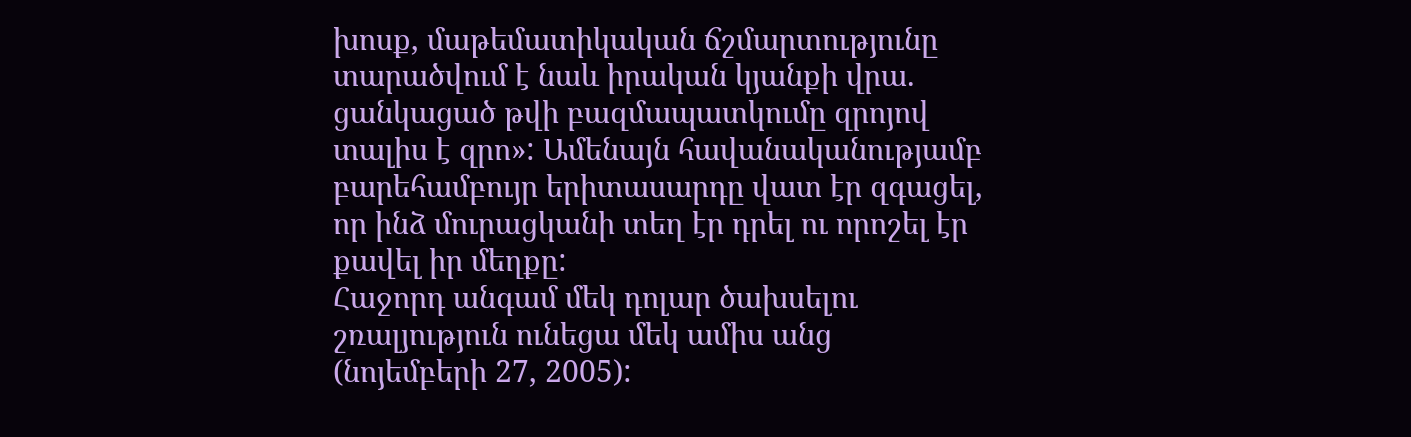խոսք, մաթեմատիկական ճշմարտությունը տարածվում է նաև իրական կյանքի վրա. ցանկացած թվի բազմապատկումը զրոյով տալիս է զրո»: Ամենայն հավանականությամբ բարեհամբույր երիտասարդը վատ էր զգացել, որ ինձ մուրացկանի տեղ էր դրել ու որոշել էր քավել իր մեղքը:
Հաջորդ անգամ մեկ դոլար ծախսելու շռալյություն ունեցա մեկ ամիս անց (նոյեմբերի 27, 2005):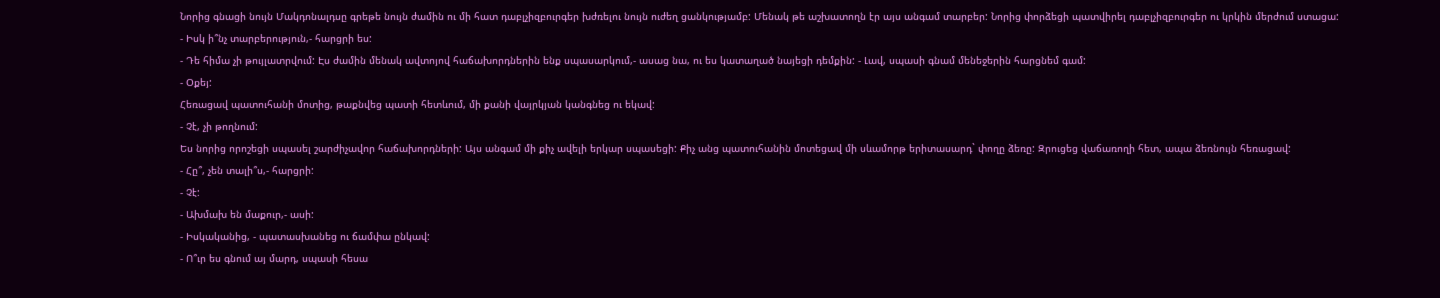Նորից գնացի նույն Մակդոնալդսը գրեթե նույն ժամին ու մի հատ դաբլչիզբուրգեր խժռելու նույն ուժեղ ցանկությամբ: Մենակ թե աշխատողն էր այս անգամ տարբեր: Նորից փորձեցի պատվիրել դաբլչիզբուրգեր ու կրկին մերժում ստացա:
- Իսկ ի՞նչ տարբերություն,- հարցրի ես:
- Դե հիմա չի թույլատրվում: Էս ժամին մենակ ավտոյով հաճախորդներին ենք սպասարկում,- ասաց նա, ու ես կատաղած նայեցի դեմքին: - Լավ, սպասի գնամ մենեջերին հարցնեմ գամ:
- Օքեյ:
Հեռացավ պատուհանի մոտից, թաքնվեց պատի հետևում, մի քանի վայրկյան կանգնեց ու եկավ:
- Չէ, չի թողնում:
Ես նորից որոշեցի սպասել շարժիչավոր հաճախորդների: Այս անգամ մի քիչ ավելի երկար սպասեցի: Քիչ անց պատուհանին մոտեցավ մի սևամորթ երիտասարդ` փողը ձեռը: Զրուցեց վաճառողի հետ, ապա ձեռնույն հեռացավ:
- Հը՞, չեն տալի՞ս,- հարցրի:
- Չէ:
- Ախմախ են մաքուր,- ասի:
- Իսկականից, - պատասխանեց ու ճամփա ընկավ:
- Ո՞ւր ես գնում այ մարդ, սպասի հեսա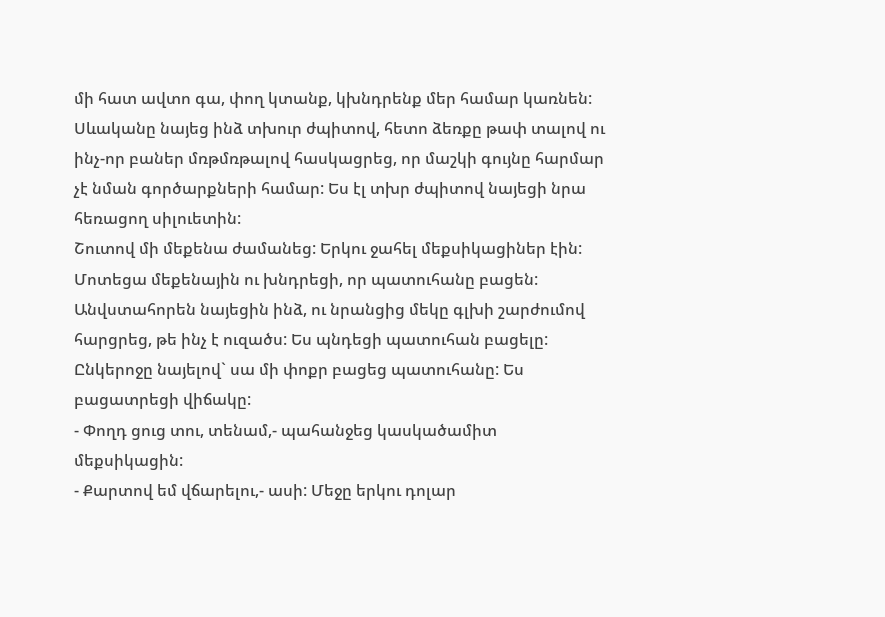մի հատ ավտո գա, փող կտանք, կխնդրենք մեր համար կառնեն:
Սևականը նայեց ինձ տխուր ժպիտով, հետո ձեռքը թափ տալով ու ինչ-որ բաներ մռթմռթալով հասկացրեց, որ մաշկի գույնը հարմար չէ նման գործարքների համար: Ես էլ տխր ժպիտով նայեցի նրա հեռացող սիլուետին:
Շուտով մի մեքենա ժամանեց: Երկու ջահել մեքսիկացիներ էին: Մոտեցա մեքենային ու խնդրեցի, որ պատուհանը բացեն: Անվստահորեն նայեցին ինձ, ու նրանցից մեկը գլխի շարժումով հարցրեց, թե ինչ է ուզածս: Ես պնդեցի պատուհան բացելը: Ընկերոջը նայելով` սա մի փոքր բացեց պատուհանը: Ես բացատրեցի վիճակը:
- Փողդ ցուց տու, տենամ,- պահանջեց կասկածամիտ մեքսիկացին:
- Քարտով եմ վճարելու,- ասի: Մեջը երկու դոլար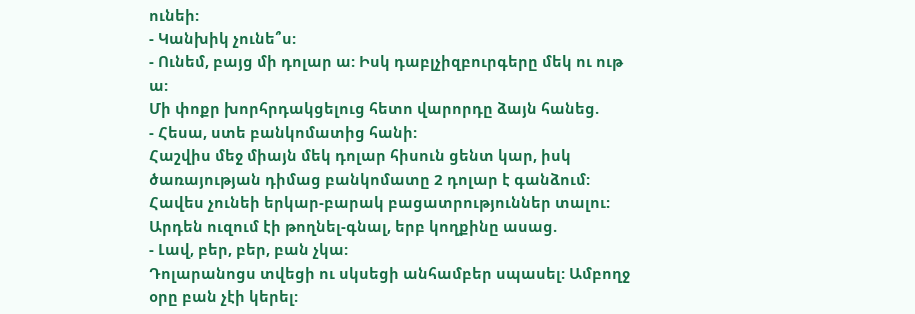ունեի:
- Կանխիկ չունե՞ս:
- Ունեմ, բայց մի դոլար ա: Իսկ դաբլչիզբուրգերը մեկ ու ութ ա:
Մի փոքր խորհրդակցելուց հետո վարորդը ձայն հանեց.
- Հեսա, ստե բանկոմատից հանի:
Հաշվիս մեջ միայն մեկ դոլար հիսուն ցենտ կար, իսկ ծառայության դիմաց բանկոմատը 2 դոլար է գանձում: Հավես չունեի երկար-բարակ բացատրություններ տալու: Արդեն ուզում էի թողնել-գնալ, երբ կողքինը ասաց.
- Լավ, բեր, բեր, բան չկա:
Դոլարանոցս տվեցի ու սկսեցի անհամբեր սպասել: Ամբողջ օրը բան չէի կերել: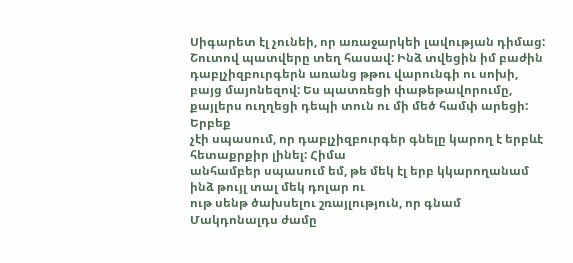Սիգարետ էլ չունեի, որ առաջարկեի լավության դիմաց: Շուտով պատվերը տեղ հասավ: Ինձ տվեցին իմ բաժին դաբլչիզբուրգերն առանց թթու վարունգի ու սոխի, բայց մայոնեզով: Ես պատռեցի փաթեթավորումը, քայլերս ուղղեցի դեպի տուն ու մի մեծ համփ արեցի:
Երբեք
չէի սպասում, որ դաբլչիզբուրգեր գնելը կարող է երբևէ հետաքրքիր լինել: Հիմա
անհամբեր սպասում եմ, թե մեկ էլ երբ կկարողանամ ինձ թույլ տալ մեկ դոլար ու
ութ սենթ ծախսելու շռայլություն, որ գնամ Մակդոնալդս ժամը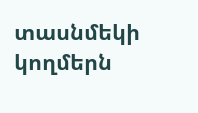տասնմեկի կողմերն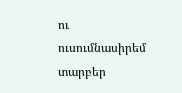ու ուսումնասիրեմ տարբեր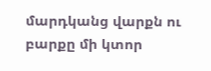մարդկանց վարքն ու բարքը մի կտոր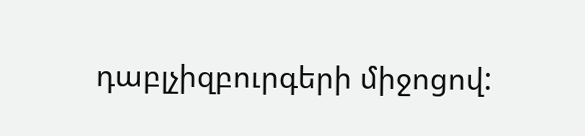դաբլչիզբուրգերի միջոցով: